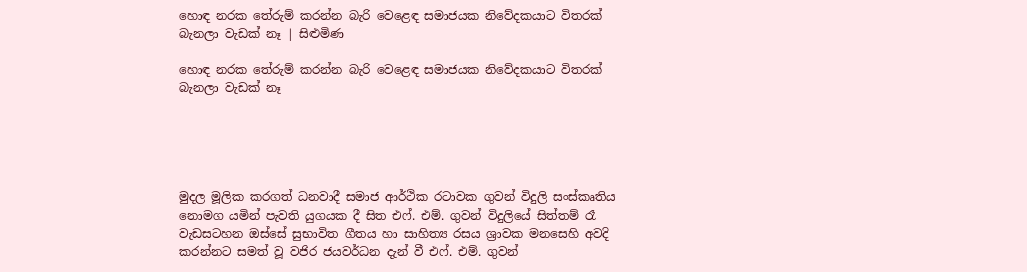හොඳ නරක තේරුම් කරන්න බැරි වෙළෙඳ සමාජයක නිවේදකයාට විතරක් බැනලා වැඩක් නෑ | සිළුමිණ

හොඳ නරක තේරුම් කරන්න බැරි වෙළෙඳ සමාජයක නිවේදකයාට විතරක් බැනලා වැඩක් නෑ





මුදල මූලික කරගත් ධනවාදී සමාජ ආර්ථික රටාවක ගුවන් විදුලි සංස්කෘතිය නොමග යමින් පැවති යුගයක දී සිත එෆ්. එම්. ගුවන් විදුලියේ සිත්තම් රෑ වැඩසටහන ඔස්සේ සුභාවිත ගීතය හා සාහිත්‍ය රසය ශ්‍රාවක මනසෙහි අවදි කරන්නට සමත් වූ වජිර ජයවර්ධන දැන් වී එෆ්. එම්. ගුවන්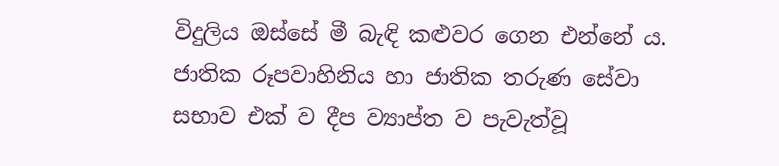විදුලිය ඔස්සේ මී බැඳි කළුවර ගෙන එන්නේ ය. ජාතික රූපවාහිනිය හා ජාතික තරුණ සේවා සභාව එක් ව දීප ව්‍යාප්ත ව පැවැත්වූ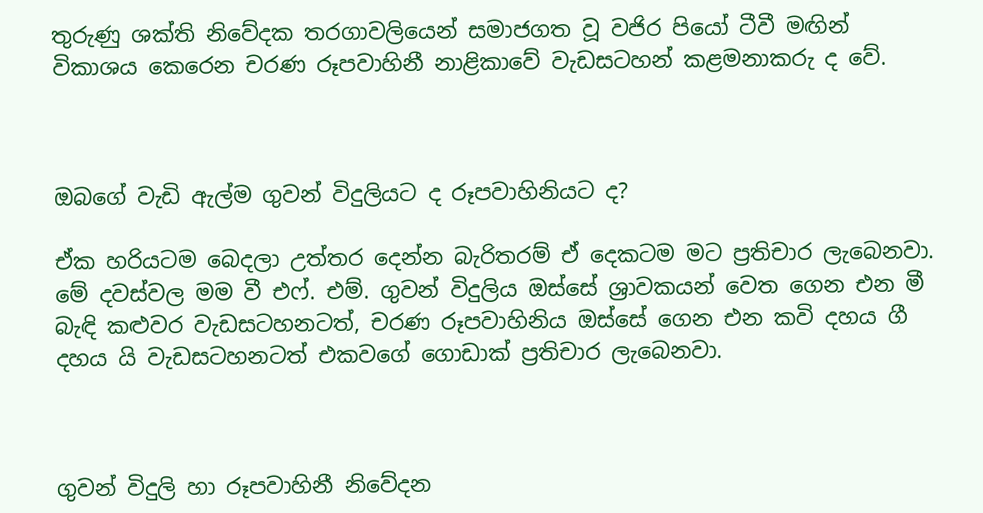තුරුණු ශක්ති නිවේදක තරගාවලියෙන් සමාජගත වූ වජිර පියෝ ටීවී මඟින් විකාශය කෙරෙන චරණ රූපවාහිනී නාළිකාවේ වැඩසටහන් කළමනාකරු ද වේ.



ඔබගේ වැඩි ඇල්ම ගුවන් විදුලියට ද රූපවාහිනියට ද?

ඒක හරියටම බෙදලා උත්තර දෙන්න බැරිතරම් ඒ දෙකටම මට ප්‍රතිචාර ලැබෙනවා. මේ දවස්වල මම වී එෆ්. එම්. ගුවන් විදුලිය ඔස්සේ ශ්‍රාවකයන් වෙත ගෙන එන මී බැඳි කළුවර වැඩසටහනටත්, චරණ රූපවාහිනිය ඔස්සේ ගෙන එන කවි දහය ගී දහය යි වැඩසටහනටත් එකවගේ ගොඩාක් ප්‍රතිචාර ලැබෙනවා.



ගුවන් විදුලි හා රූපවාහිනී නිවේදන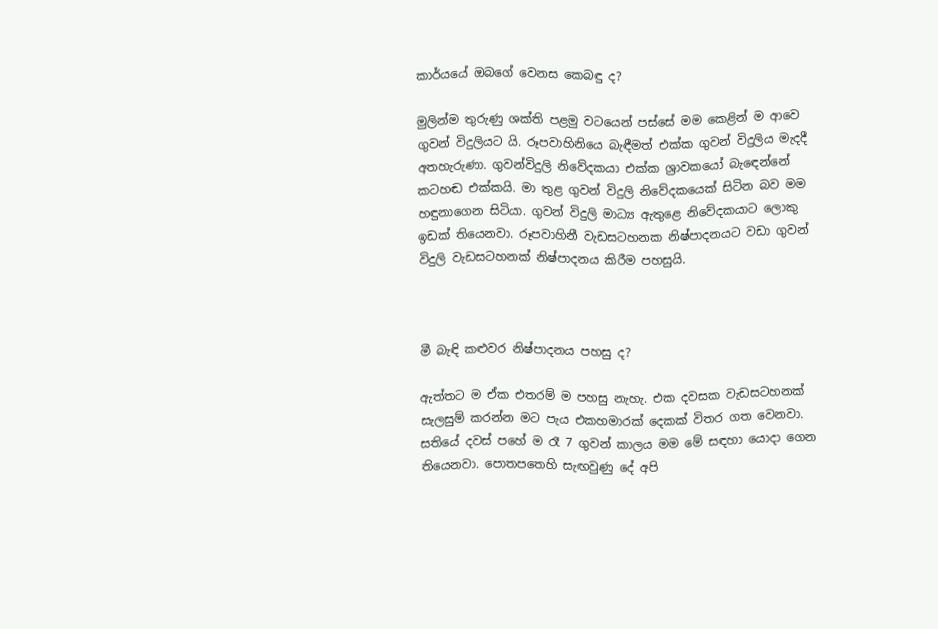කාර්යයේ ඔබගේ වෙනස කෙබඳු ද?

මුලින්ම තුරුණු ශක්ති පළමු වටයෙන් පස්සේ මම කෙළින් ම ආවෙ ගුවන් විදුලියට යි. රූපවාහිනියෙ බැඳීමත් එක්ක ගුවන් විදුලිය මැදදී අතහැරුණා. ගුවන්විදුලි නිවේදකයා එක්ක ශ්‍රාවකයෝ බැඳෙන්නේ කටහඬ එක්කයි. මා තුළ ගුවන් විදුලි නිවේදකයෙක් සිටින බව මම හඳුනාගෙන සිටියා. ගුවන් විදුලි මාධ්‍ය ඇතුළෙ නිවේදකයාට ලොකු ඉඩක් තියෙනවා. රූපවාහිනී වැඩසටහනක නිෂ්පාදනයට වඩා ගුවන් විදුලි වැඩසටහනක් නිෂ්පාදනය කිරීම පහසුයි.



මී බැඳි කළුවර නිෂ්පාදනය පහසු ද?

ඇත්තට ම ඒක එතරම් ම පහසු නැහැ. එක දවසක වැඩසටහනක් සැලසුම් කරන්න මට පැය එකහමාරක් දෙකක් විතර ගත වෙනවා. සතියේ දවස් පහේ ම රෑ 7 ගුවන් කාලය මම මේ සඳහා යොදා ගෙන තියෙනවා. පොතපතෙහි සැඟවුණු දේ අපි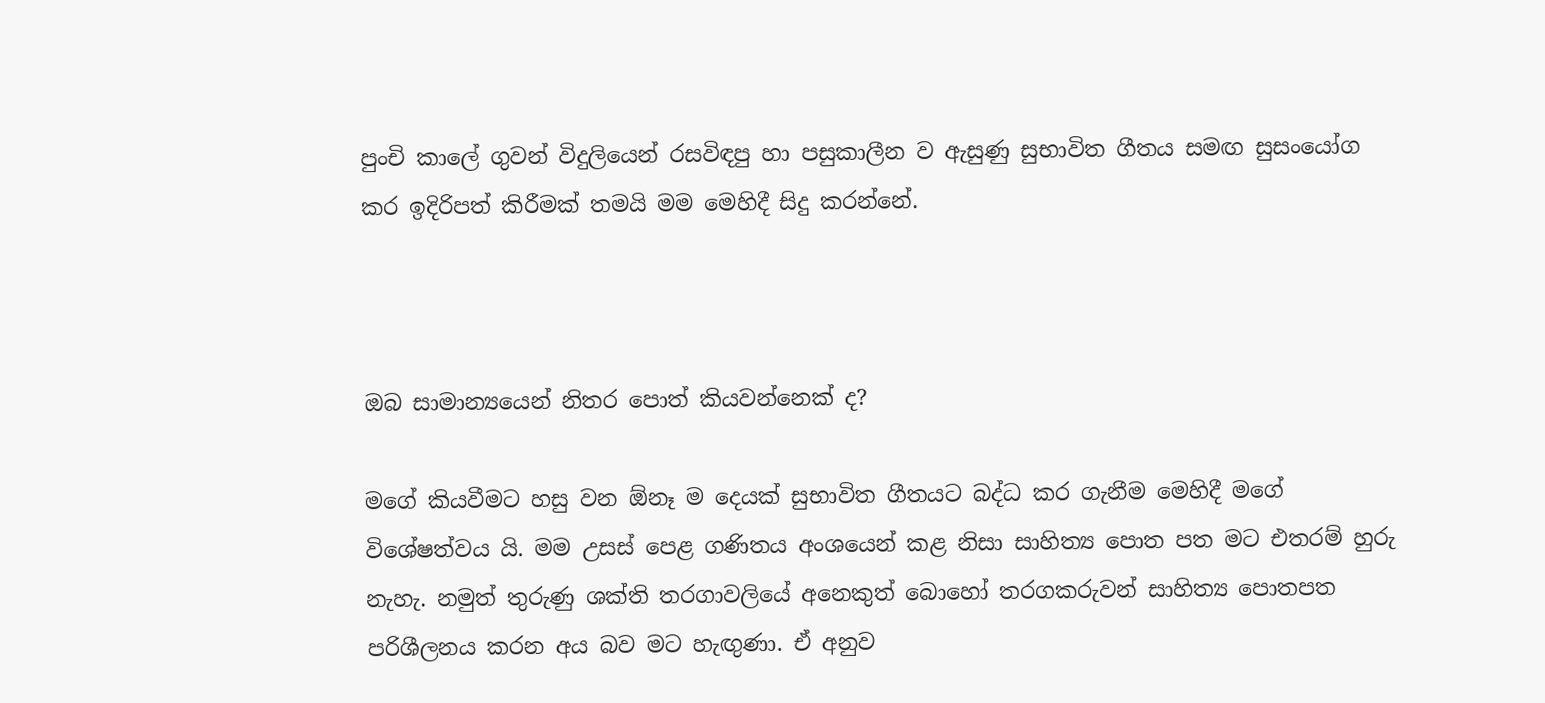පුංචි කාලේ ගුවන් විදුලියෙන් රසවිඳපු හා පසුකාලීන ව ඇසුණු සුභාවිත ගීතය සමඟ සුසංයෝග කර ඉදිරිපත් කිරීමක් තමයි මම මෙහිදී සිදු කරන්නේ.



ඔබ සාමාන්‍යයෙන් නිතර පොත් කියවන්නෙක් ද?

මගේ කියවීමට හසු වන ඕනෑ ම දෙයක් සුභාවිත ගීතයට බද්ධ කර ගැනීම මෙහිදී මගේ විශේෂත්වය යි. මම උසස් පෙළ ගණිතය අංශයෙන් කළ නිසා සාහිත්‍ය පොත පත මට එතරම් හුරු නැහැ. නමුත් තුරුණු ශක්ති තරගාවලියේ අනෙකුත් බොහෝ තරගකරුවන් සාහිත්‍ය පොතපත පරිශීලනය කරන අය බව මට හැඟුණා. ඒ අනුව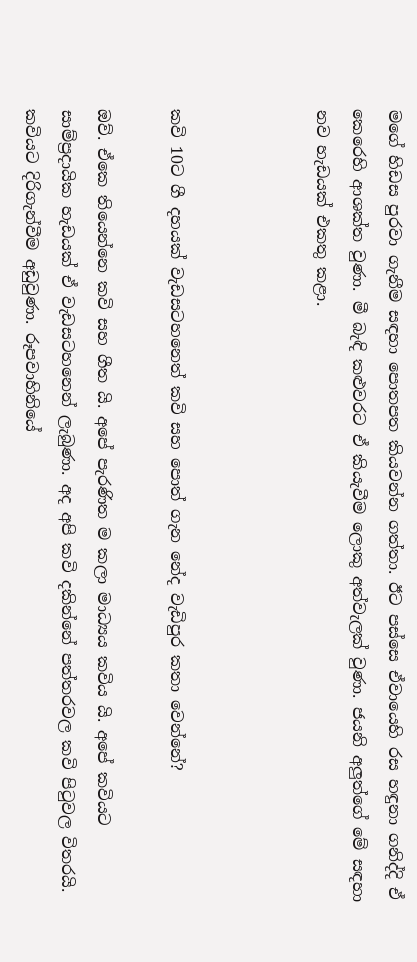මගේ හිඩස පුරවා ගැනීම සඳහා පොතපත කියවන්න ගත්තා. ඊට පස්සෙ ඒවායෙහි රස හඳුනා ගනිද්දි ඒ කෙරෙහි ආශක්ත වුණා. මී බැඳි කළුවරට ඒ කියැවීම ලොකු අත්වැලක් වුණා. ජයනි අලුත්ගේ මේ සඳහා නව හැඩයක් එකතු කළා.



කවි 10ට ගී දහයක් වැඩසටහනෙත් කවි සහ පොත් ගැන නේද වැඩිපුර කතා වෙන්නේ?

ඔව්. ඒකෙ තියෙන්නෙ කවි සහ ගීත යි. අපේ පැරණිත ම කලා මාධ්‍යය කවිය යි. අපේ කවියට සාම්ප්‍රදායික හැඩයක් ඒ වැඩසටහනෙන් ලැබුණා. අද අපි කවි දකින්නේ පත්තරවල කවි පිටුවල විතරයි. කවියට දිරිගැන්වීම අඩුවුණා. රූපවාහිනියේ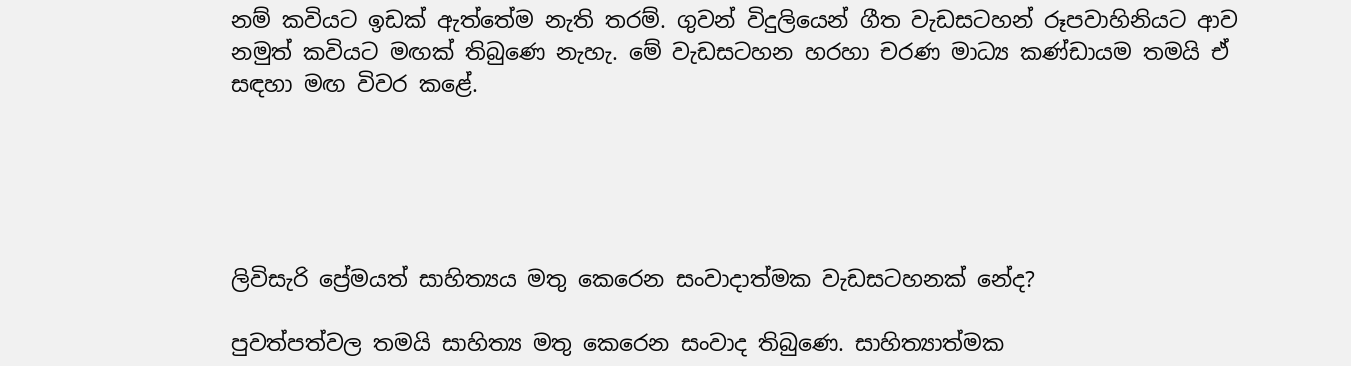නම් කවියට ඉඩක් ඇත්තේම නැති තරම්. ගුවන් විදුලියෙන් ගීත වැඩසටහන් රූපවාහිනියට ආව නමුත් කවියට මඟක් තිබුණෙ නැහැ. මේ වැඩසටහන හරහා චරණ මාධ්‍ය කණ්ඩායම තමයි ඒ සඳහා මඟ විවර කළේ.





ලිවිසැරි ප්‍රේමයත් සාහිත්‍යය මතු කෙරෙන සංවාදාත්මක වැඩසටහනක් නේද?

පුවත්පත්වල තමයි සාහිත්‍ය මතු කෙරෙන සංවාද තිබුණෙ. සාහිත්‍යාත්මක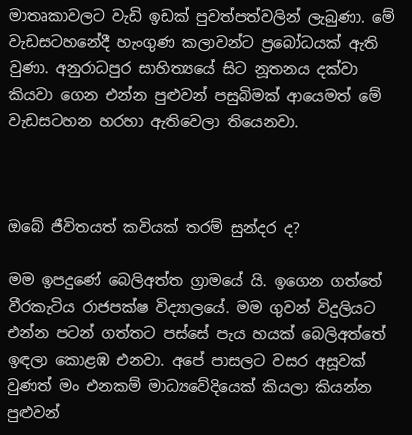මාතෘකාවලට වැඩි ඉඩක් පුවත්පත්වලින් ලැබුණා. මේ වැඩසටහනේදී හැංගුණ කලාවන්ට ප්‍රබෝධයක් ඇති වුණා. අනුරාධපුර සාහිත්‍යයේ සිට නූතනය දක්වා කියවා ගෙන එන්න පුළුවන් පසුබිමක් ආයෙමත් මේ වැඩසටහන හරහා ඇතිවෙලා තියෙනවා.



ඔබේ ජීවිතයත් කවියක් තරම් සුන්දර ද?

මම ඉපදුණේ බෙලිඅත්ත ග්‍රාමයේ යි. ඉගෙන ගත්තේ වීරකැටිය රාජපක්ෂ විද්‍යාලයේ. මම ගුවන් විදුලියට එන්න පටන් ගත්තට පස්සේ පැය හයක් බෙලිඅත්තේ ඉඳලා කොළඹ එනවා. අපේ පාසලට වසර අසූවක් වුණත් මං එනකම් මාධ්‍යවේදියෙක් කියලා කියන්න පුළුවන්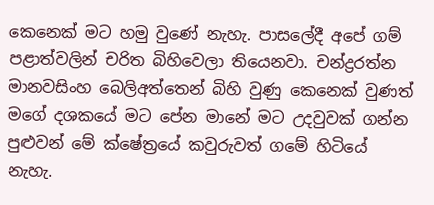කෙනෙක් මට හමු වුණේ නැහැ. පාසලේදී අපේ ගම් පළාත්වලින් චරිත බිහිවෙලා තියෙනවා. චන්ද්‍රරත්න මානවසිංහ බෙලිඅත්තෙන් බිහි වුණු කෙනෙක් වුණත් මගේ දශකයේ මට පේන මානේ මට උදවුවක් ගන්න පුළුවන් මේ ක්ෂේත්‍රයේ කවුරුවත් ගමේ හිටියේ නැහැ.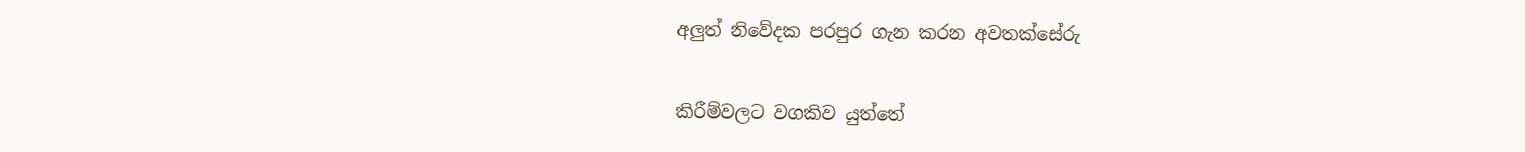අලුත් නිවේදක පරපුර ගැන කරන අවතක්සේරු

කිරීම්වලට වගකිව යුත්තේ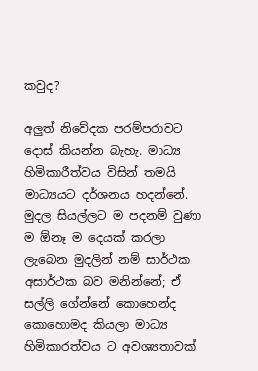කවුද?

අලුත් නිවේදක පරම්පරාවට දොස් කියන්න බැහැ. මාධ්‍ය හිමිකාරීත්වය විසින් තමයි මාධ්‍යයට දර්ශනය හදන්නේ. මුදල සියල්ලට ම පදනම් වුණා ම ඕනෑ ම දෙයක් කරලා ලැබෙන මුදලින් නම් සාර්ථක අසාර්ථක බව මනින්නේ; ඒ සල්ලි ගේන්නේ කොහෙන්ද කොහොමද කියලා මාධ්‍ය හිමිකාරත්වය ට අවශ්‍යතාවක්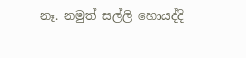නෑ. නමුත් සල්ලි හොයද්දි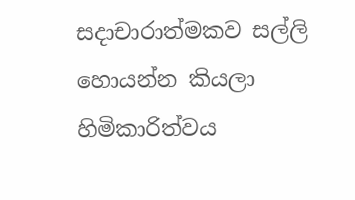සදාචාරාත්මකව සල්ලි හොයන්න කියලා හිමිකාරිත්වය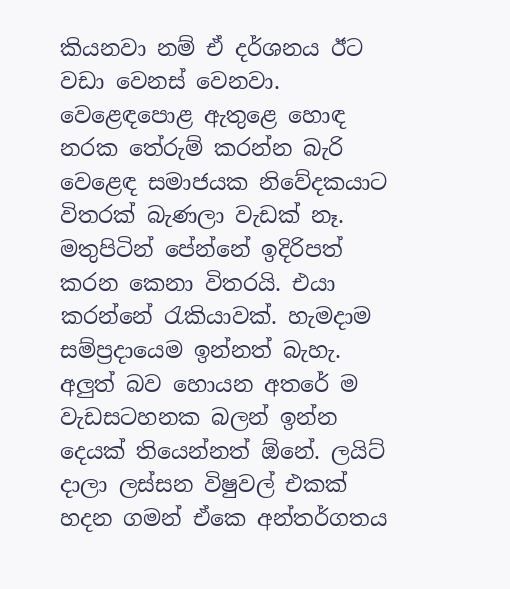කියනවා නම් ඒ දර්ශනය ඊට වඩා වෙනස් වෙනවා. වෙළෙඳපොළ ඇතුළෙ හොඳ නරක තේරුම් කරන්න බැරි වෙළෙඳ සමාජයක නිවේදකයාට විතරක් බැණලා වැඩක් නෑ. මතුපිටින් පේන්නේ ඉදිරිපත් කරන කෙනා විතරයි. එයා කරන්නේ රැකියාවක්. හැමදාම සම්ප්‍රදායෙම ඉන්නත් බැහැ. අලුත් බව හොයන අතරේ ම වැඩසටහනක බලන් ඉන්න දෙයක් තියෙන්නත් ඕනේ. ලයිට් දාලා ලස්සන විෂුවල් එකක් හදන ගමන් ඒකෙ අන්තර්ගතය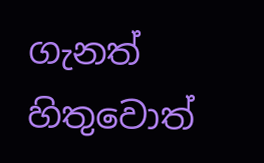ගැනත් හිතුවොත්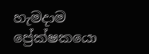හැමදාම ප්‍රේක්ෂකයො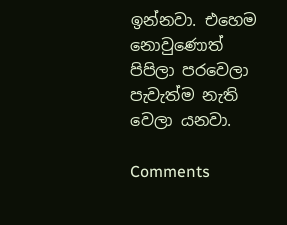ඉන්නවා. එහෙම නොවුණොත් පිපිලා පරවෙලා පැවැත්ම නැති වෙලා යනවා.

Comments